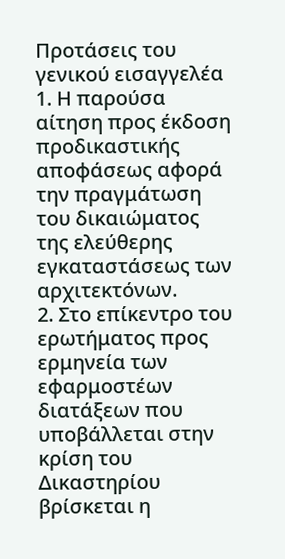Προτάσεις του γενικού εισαγγελέα
1. Η παρούσα αίτηση προς έκδοση προδικαστικής αποφάσεως αφορά την πραγμάτωση του δικαιώματος της ελεύθερης εγκαταστάσεως των αρχιτεκτόνων.
2. Στο επίκεντρο του ερωτήματος προς ερμηνεία των εφαρμοστέων διατάξεων που υποβάλλεται στην κρίση του Δικαστηρίου βρίσκεται η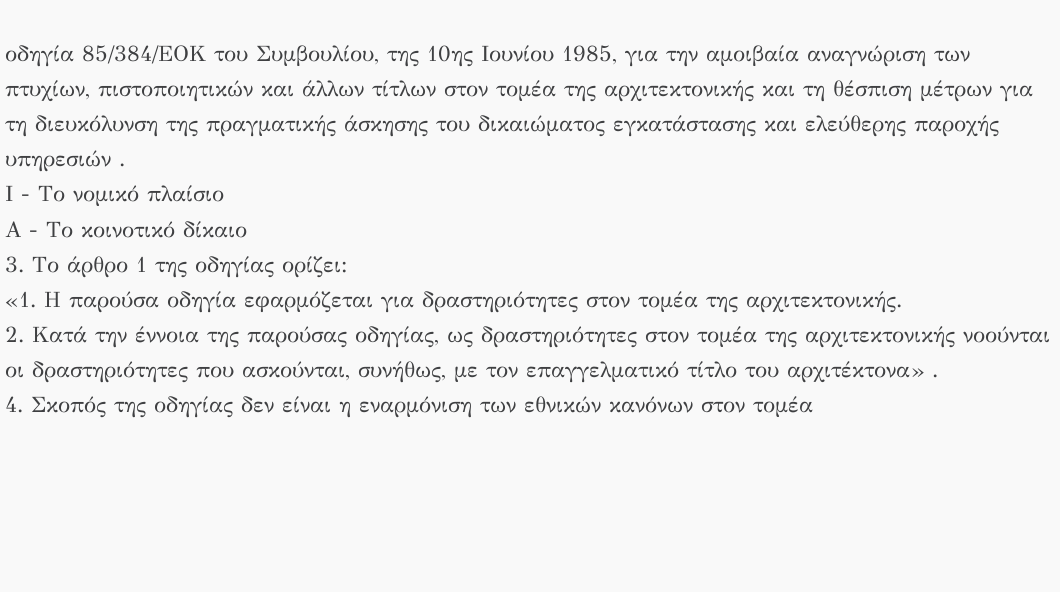οδηγία 85/384/ΕΟΚ του Συμβουλίου, της 10ης Ιουνίου 1985, για την αμοιβαία αναγνώριση των πτυχίων, πιστοποιητικών και άλλων τίτλων στον τομέα της αρχιτεκτονικής και τη θέσπιση μέτρων για τη διευκόλυνση της πραγματικής άσκησης του δικαιώματος εγκατάστασης και ελεύθερης παροχής υπηρεσιών .
Ι - Το νομικό πλαίσιο
Α - Το κοινοτικό δίκαιο
3. Το άρθρο 1 της οδηγίας ορίζει:
«1. Η παρούσα οδηγία εφαρμόζεται για δραστηριότητες στον τομέα της αρχιτεκτονικής.
2. Κατά την έννοια της παρούσας οδηγίας, ως δραστηριότητες στον τομέα της αρχιτεκτονικής νοούνται οι δραστηριότητες που ασκούνται, συνήθως, με τον επαγγελματικό τίτλο του αρχιτέκτονα» .
4. Σκοπός της οδηγίας δεν είναι η εναρμόνιση των εθνικών κανόνων στον τομέα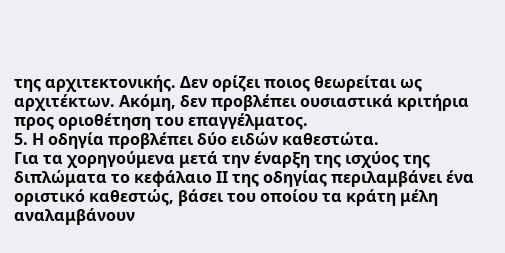της αρχιτεκτονικής. Δεν ορίζει ποιος θεωρείται ως αρχιτέκτων. Ακόμη, δεν προβλέπει ουσιαστικά κριτήρια προς οριοθέτηση του επαγγέλματος.
5. Η οδηγία προβλέπει δύο ειδών καθεστώτα.
Για τα χορηγούμενα μετά την έναρξη της ισχύος της διπλώματα το κεφάλαιο ΙΙ της οδηγίας περιλαμβάνει ένα οριστικό καθεστώς, βάσει του οποίου τα κράτη μέλη αναλαμβάνουν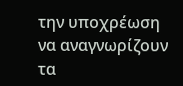την υποχρέωση να αναγνωρίζουν τα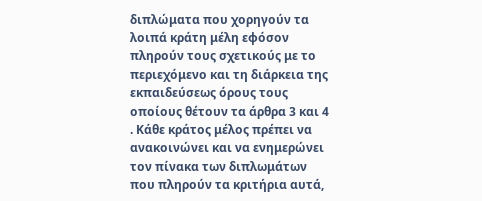διπλώματα που χορηγούν τα λοιπά κράτη μέλη εφόσον πληρούν τους σχετικούς με το περιεχόμενο και τη διάρκεια της εκπαιδεύσεως όρους τους οποίους θέτουν τα άρθρα 3 και 4 . Κάθε κράτος μέλος πρέπει να ανακοινώνει και να ενημερώνει τον πίνακα των διπλωμάτων που πληρούν τα κριτήρια αυτά,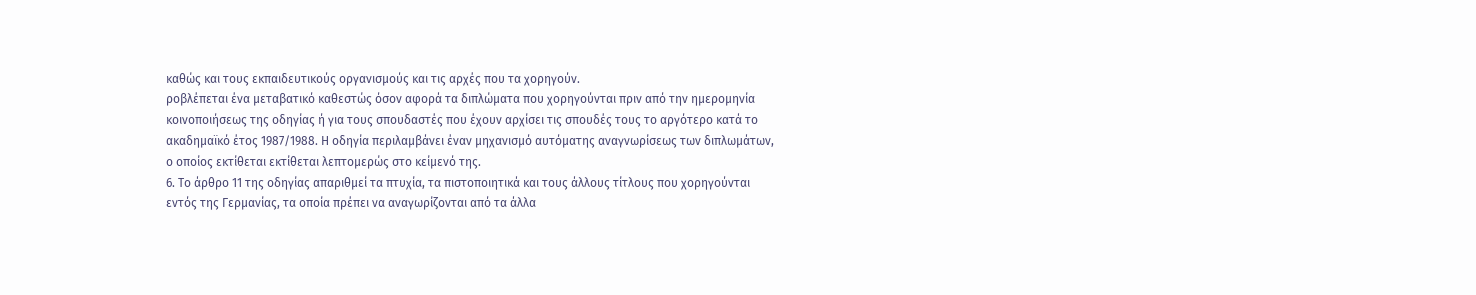καθώς και τους εκπαιδευτικούς οργανισμούς και τις αρχές που τα χορηγούν.
ροβλέπεται ένα μεταβατικό καθεστώς όσον αφορά τα διπλώματα που χορηγούνται πριν από την ημερομηνία κοινοποιήσεως της οδηγίας ή για τους σπουδαστές που έχουν αρχίσει τις σπουδές τους το αργότερο κατά το ακαδημαϊκό έτος 1987/1988. Η οδηγία περιλαμβάνει έναν μηχανισμό αυτόματης αναγνωρίσεως των διπλωμάτων, ο οποίος εκτίθεται εκτίθεται λεπτομερώς στο κείμενό της.
6. Το άρθρο 11 της οδηγίας απαριθμεί τα πτυχία, τα πιστοποιητικά και τους άλλους τίτλους που χορηγούνται εντός της Γερμανίας, τα οποία πρέπει να αναγωρίζονται από τα άλλα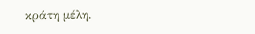κράτη μέλη.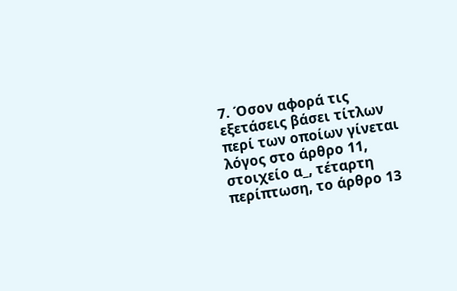7. Όσον αφορά τις εξετάσεις βάσει τίτλων περί των οποίων γίνεται λόγος στο άρθρο 11, στοιχείο α_, τέταρτη περίπτωση, το άρθρο 13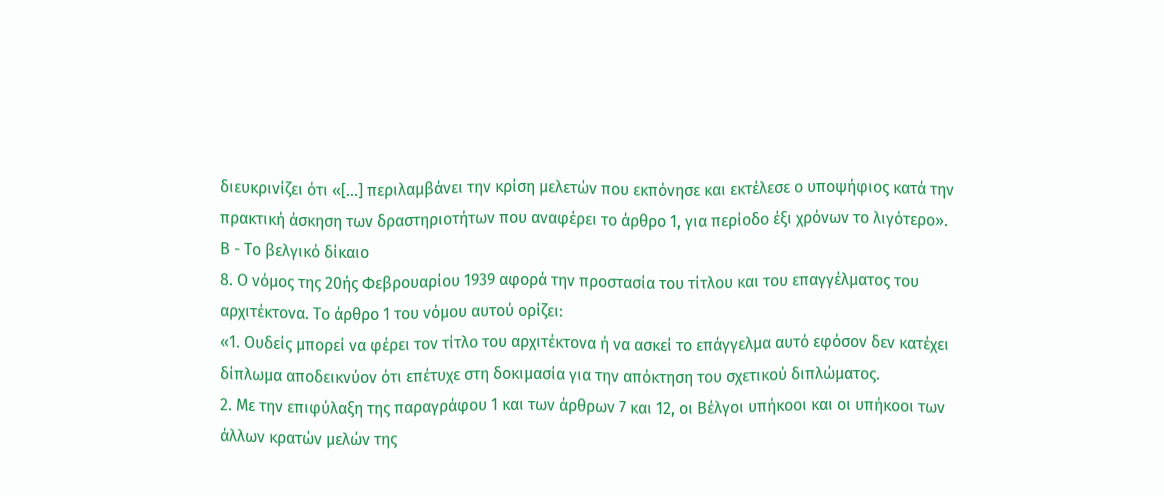διευκρινίζει ότι «[...] περιλαμβάνει την κρίση μελετών που εκπόνησε και εκτέλεσε ο υποψήφιος κατά την πρακτική άσκηση των δραστηριοτήτων που αναφέρει το άρθρο 1, για περίοδο έξι χρόνων το λιγότερο».
Β - Το βελγικό δίκαιο
8. Ο νόμος της 20ής Φεβρουαρίου 1939 αφορά την προστασία του τίτλου και του επαγγέλματος του αρχιτέκτονα. Το άρθρο 1 του νόμου αυτού ορίζει:
«1. Ουδείς μπορεί να φέρει τον τίτλο του αρχιτέκτονα ή να ασκεί το επάγγελμα αυτό εφόσον δεν κατέχει δίπλωμα αποδεικνύον ότι επέτυχε στη δοκιμασία για την απόκτηση του σχετικού διπλώματος.
2. Με την επιφύλαξη της παραγράφου 1 και των άρθρων 7 και 12, οι Βέλγοι υπήκοοι και οι υπήκοοι των άλλων κρατών μελών της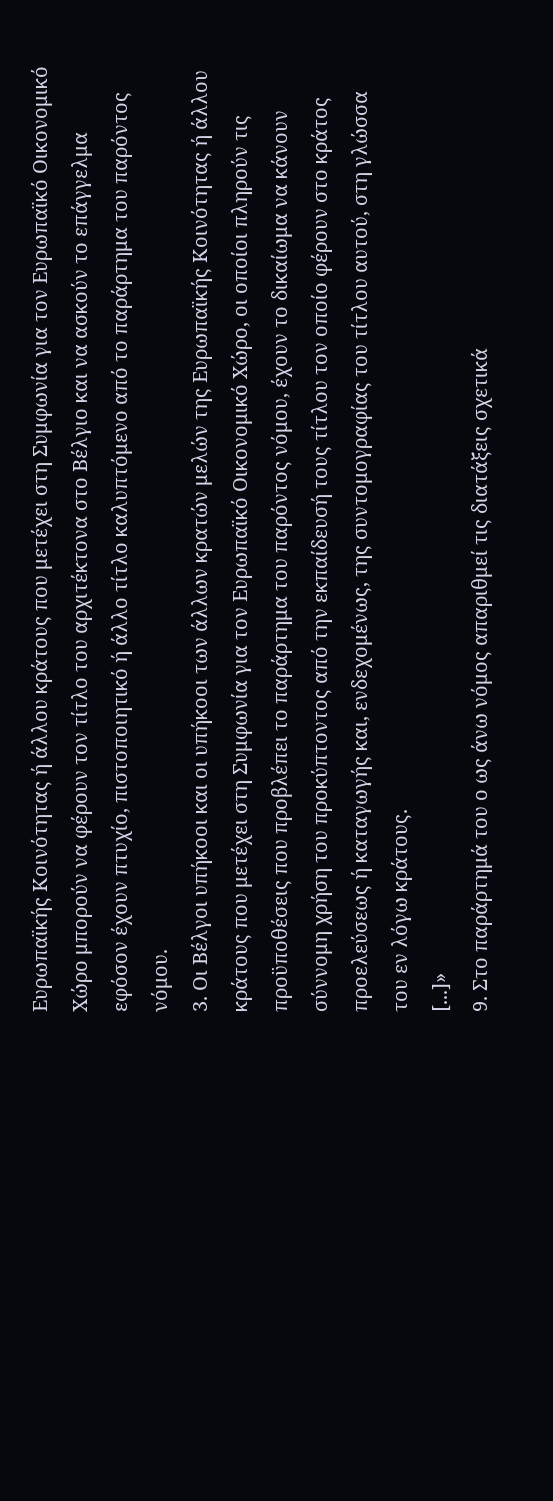Ευρωπαϊκής Κοινότητας ή άλλου κράτους που μετέχει στη Συμφωνία για τον Ευρωπαϊκό Οικονομικό Χώρο μπορούν να φέρουν τον τίτλο του αρχιτέκτονα στο Βέλγιο και να ασκούν το επάγγελμα εφόσον έχουν πτυχίο, πιστοποιητικό ή άλλο τίτλο καλυπτόμενο από το παράρτημα του παρόντος νόμου.
3. Οι Βέλγοι υπήκοοι και οι υπήκοοι των άλλων κρατών μελών της Ευρωπαϊκής Κοινότητας ή άλλου κράτους που μετέχει στη Συμφωνία για τον Ευρωπαϊκό Οικονομικό Χώρο, οι οποίοι πληρούν τις προϋποθέσεις που προβλέπει το παράρτημα του παρόντος νόμου, έχουν το δικαίωμα να κάνουν σύννομη χρήση του προκύπτοντος από την εκπαίδευσή τους τίτλου τον οποίο φέρουν στο κράτος προελεύσεως ή καταγωγής και, ενδεχομένως, της συντομογραφίας του τίτλου αυτού, στη γλώσσα του εν λόγω κράτους.
[...]»
9. Στο παράρτημά του ο ως άνω νόμος απαριθμεί τις διατάξεις σχετικά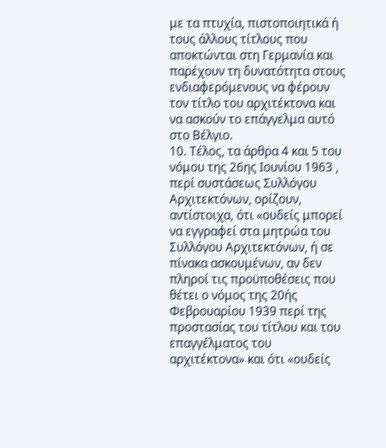με τα πτυχία, πιστοποιητικά ή τους άλλους τίτλους που αποκτώνται στη Γερμανία και παρέχουν τη δυνατότητα στους ενδιαφερόμενους να φέρουν τον τίτλο του αρχιτέκτονα και να ασκούν το επάγγελμα αυτό στο Βέλγιο.
10. Τέλος, τα άρθρα 4 και 5 του νόμου της 26ης Ιουνίου 1963 , περί συστάσεως Συλλόγου Αρχιτεκτόνων, ορίζουν, αντίστοιχα, ότι «ουδείς μπορεί να εγγραφεί στα μητρώα του Συλλόγου Αρχιτεκτόνων, ή σε πίνακα ασκουμένων, αν δεν πληροί τις προϋποθέσεις που θέτει ο νόμος της 20ής Φεβρουαρίου 1939 περί της προστασίας του τίτλου και του επαγγέλματος του αρχιτέκτονα» και ότι «ουδείς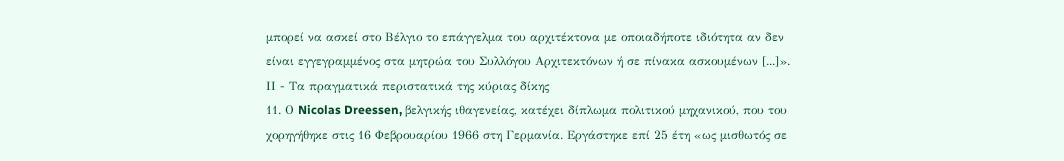μπορεί να ασκεί στο Βέλγιο το επάγγελμα του αρχιτέκτονα με οποιαδήποτε ιδιότητα αν δεν είναι εγγεγραμμένος στα μητρώα του Συλλόγου Αρχιτεκτόνων ή σε πίνακα ασκουμένων [...]».
ΙΙ - Τα πραγματικά περιστατικά της κύριας δίκης
11. Ο Nicolas Dreessen, βελγικής ιθαγενείας, κατέχει δίπλωμα πολιτικού μηχανικού, που του χορηγήθηκε στις 16 Φεβρουαρίου 1966 στη Γερμανία. Εργάστηκε επί 25 έτη «ως μισθωτός σε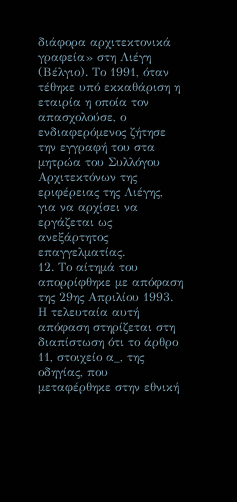διάφορα αρχιτεκτονικά γραφεία» στη Λιέγη (Βέλγιο). Το 1991, όταν τέθηκε υπό εκκαθάριση η εταιρία η οποία τον απασχολούσε, ο ενδιαφερόμενος ζήτησε την εγγραφή του στα μητρώα του Συλλόγου Αρχιτεκτόνων της εριφέρειας της Λιέγης, για να αρχίσει να εργάζεται ως ανεξάρτητος επαγγελματίας.
12. Το αίτημά του απορρίφθηκε με απόφαση της 29ης Απριλίου 1993. Η τελευταία αυτή απόφαση στηρίζεται στη διαπίστωση ότι το άρθρο 11, στοιχείο α_, της οδηγίας, που μεταφέρθηκε στην εθνική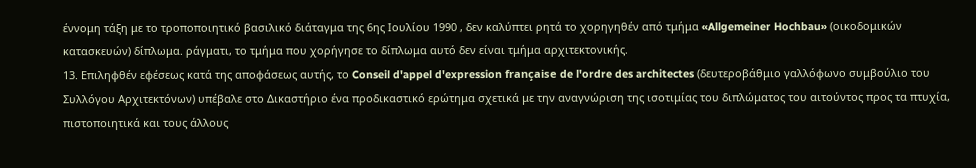έννομη τάξη με το τροποποιητικό βασιλικό διάταγμα της 6ης Ιουλίου 1990 , δεν καλύπτει ρητά το χορηγηθέν από τμήμα «Allgemeiner Hochbau» (οικοδομικών κατασκευών) δίπλωμα. ράγματι, το τμήμα που χορήγησε το δίπλωμα αυτό δεν είναι τμήμα αρχιτεκτονικής.
13. Επιληφθέν εφέσεως κατά της αποφάσεως αυτής, το Conseil d'appel d'expression française de l'ordre des architectes (δευτεροβάθμιο γαλλόφωνο συμβούλιο του Συλλόγου Αρχιτεκτόνων) υπέβαλε στο Δικαστήριο ένα προδικαστικό ερώτημα σχετικά με την αναγνώριση της ισοτιμίας του διπλώματος του αιτούντος προς τα πτυχία, πιστοποιητικά και τους άλλους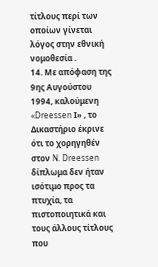τίτλους περί των οποίων γίνεται λόγος στην εθνική νομοθεσία .
14. Με απόφαση της 9ης Αυγούστου 1994, καλούμενη «Dreessen Ι» , το Δικαστήριο έκρινε ότι το χορηγηθέν στον N. Dreessen δίπλωμα δεν ήταν ισότιμο προς τα πτυχία, τα πιστοποιητικά και τους άλλους τίτλους που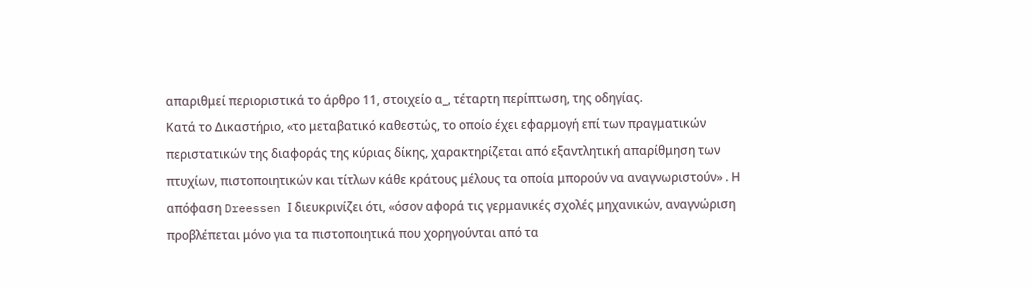απαριθμεί περιοριστικά το άρθρο 11, στοιχείο α_, τέταρτη περίπτωση, της οδηγίας.
Κατά το Δικαστήριο, «το μεταβατικό καθεστώς, το οποίο έχει εφαρμογή επί των πραγματικών περιστατικών της διαφοράς της κύριας δίκης, χαρακτηρίζεται από εξαντλητική απαρίθμηση των πτυχίων, πιστοποιητικών και τίτλων κάθε κράτους μέλους τα οποία μπορούν να αναγνωριστούν» . Η απόφαση Dreessen Ι διευκρινίζει ότι, «όσον αφορά τις γερμανικές σχολές μηχανικών, αναγνώριση προβλέπεται μόνο για τα πιστοποιητικά που χορηγούνται από τα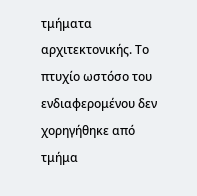τμήματα αρχιτεκτονικής. Το πτυχίο ωστόσο του ενδιαφερομένου δεν χορηγήθηκε από τμήμα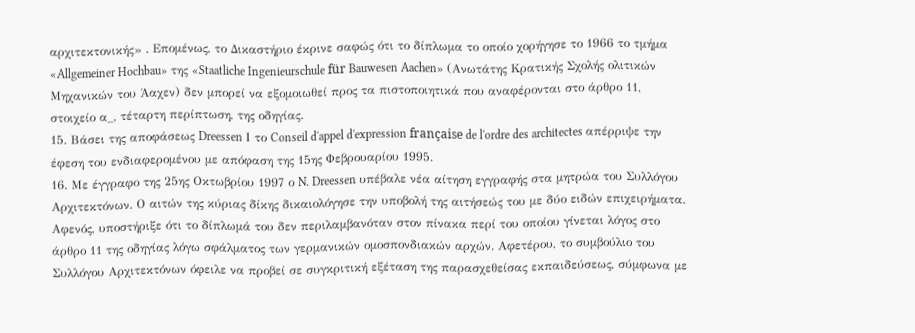αρχιτεκτονικής» . Επομένως, το Δικαστήριο έκρινε σαφώς ότι το δίπλωμα το οποίο χορήγησε το 1966 το τμήμα «Allgemeiner Hochbau» της «Staatliche Ingenieurschule für Bauwesen Aachen» (Ανωτάτης Κρατικής Σχολής ολιτικών Μηχανικών του Άαχεν) δεν μπορεί να εξομοιωθεί προς τα πιστοποιητικά που αναφέρονται στο άρθρο 11, στοιχείο α_, τέταρτη περίπτωση, της οδηγίας.
15. Βάσει της αποφάσεως Dreessen Ι το Conseil d'appel d'expression française de l'ordre des architectes απέρριψε την έφεση του ενδιαφερομένου με απόφαση της 15ης Φεβρουαρίου 1995.
16. Με έγγραφο της 25ης Οκτωβρίου 1997 ο N. Dreessen υπέβαλε νέα αίτηση εγγραφής στα μητρώα του Συλλόγου Αρχιτεκτόνων. Ο αιτών της κύριας δίκης δικαιολόγησε την υποβολή της αιτήσεώς του με δύο ειδών επιχειρήματα. Αφενός, υποστήριξε ότι το δίπλωμά του δεν περιλαμβανόταν στον πίνακα περί του οποίου γίνεται λόγος στο άρθρο 11 της οδηγίας λόγω σφάλματος των γερμανικών ομοσπονδιακών αρχών. Αφετέρου, το συμβούλιο του Συλλόγου Αρχιτεκτόνων όφειλε να προβεί σε συγκριτική εξέταση της παρασχεθείσας εκπαιδεύσεως, σύμφωνα με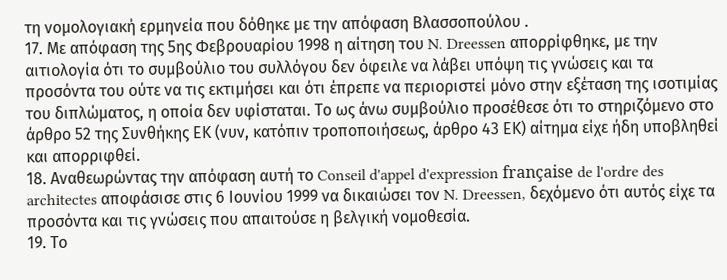τη νομολογιακή ερμηνεία που δόθηκε με την απόφαση Βλασσοπούλου .
17. Με απόφαση της 5ης Φεβρουαρίου 1998 η αίτηση του N. Dreessen απορρίφθηκε, με την αιτιολογία ότι το συμβούλιο του συλλόγου δεν όφειλε να λάβει υπόψη τις γνώσεις και τα προσόντα του ούτε να τις εκτιμήσει και ότι έπρεπε να περιοριστεί μόνο στην εξέταση της ισοτιμίας του διπλώματος, η οποία δεν υφίσταται. Το ως άνω συμβούλιο προσέθεσε ότι το στηριζόμενο στο άρθρο 52 της Συνθήκης ΕΚ (νυν, κατόπιν τροποποιήσεως, άρθρο 43 ΕΚ) αίτημα είχε ήδη υποβληθεί και απορριφθεί.
18. Αναθεωρώντας την απόφαση αυτή το Conseil d'appel d'expression française de l'ordre des architectes αποφάσισε στις 6 Ιουνίου 1999 να δικαιώσει τον N. Dreessen, δεχόμενο ότι αυτός είχε τα προσόντα και τις γνώσεις που απαιτούσε η βελγική νομοθεσία.
19. Το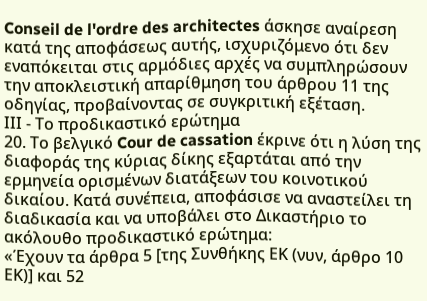Conseil de l'ordre des architectes άσκησε αναίρεση κατά της αποφάσεως αυτής, ισχυριζόμενο ότι δεν εναπόκειται στις αρμόδιες αρχές να συμπληρώσουν την αποκλειστική απαρίθμηση του άρθρου 11 της οδηγίας, προβαίνοντας σε συγκριτική εξέταση.
ΙΙΙ - Το προδικαστικό ερώτημα
20. Το βελγικό Cour de cassation έκρινε ότι η λύση της διαφοράς της κύριας δίκης εξαρτάται από την ερμηνεία ορισμένων διατάξεων του κοινοτικού δικαίου. Κατά συνέπεια, αποφάσισε να αναστείλει τη διαδικασία και να υποβάλει στο Δικαστήριο το ακόλουθο προδικαστικό ερώτημα:
«Έχουν τα άρθρα 5 [της Συνθήκης ΕΚ (νυν, άρθρο 10 ΕΚ)] και 52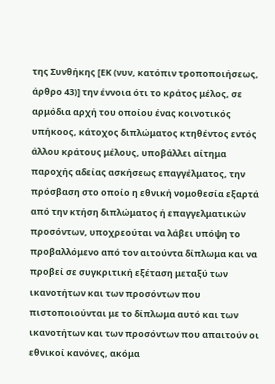της Συνθήκης [ΕΚ (νυν, κατόπιν τροποποιήσεως, άρθρο 43)] την έννοια ότι το κράτος μέλος, σε αρμόδια αρχή του οποίου ένας κοινοτικός υπήκοος, κάτοχος διπλώματος κτηθέντος εντός άλλου κράτους μέλους, υποβάλλει αίτημα παροχής αδείας ασκήσεως επαγγέλματος, την πρόσβαση στο οποίο η εθνική νομοθεσία εξαρτά από την κτήση διπλώματος ή επαγγελματικών προσόντων, υποχρεούται να λάβει υπόψη το προβαλλόμενο από τον αιτούντα δίπλωμα και να προβεί σε συγκριτική εξέταση μεταξύ των ικανοτήτων και των προσόντων που πιστοποιούνται με το δίπλωμα αυτό και των ικανοτήτων και των προσόντων που απαιτούν οι εθνικοί κανόνες, ακόμα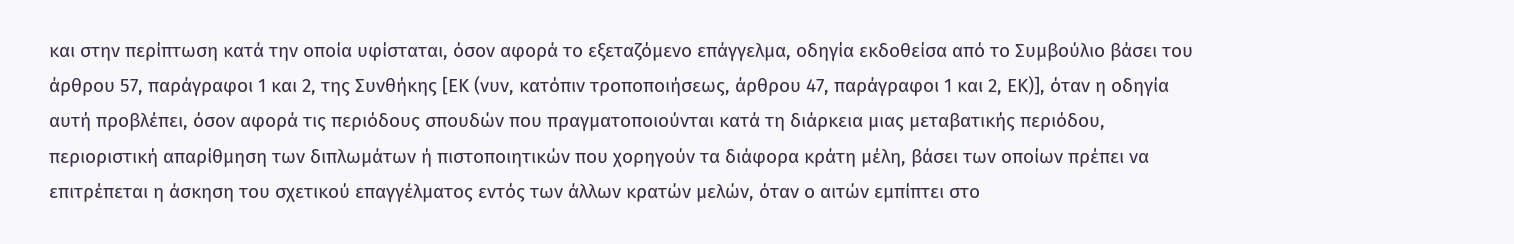και στην περίπτωση κατά την οποία υφίσταται, όσον αφορά το εξεταζόμενο επάγγελμα, οδηγία εκδοθείσα από το Συμβούλιο βάσει του άρθρου 57, παράγραφοι 1 και 2, της Συνθήκης [ΕΚ (νυν, κατόπιν τροποποιήσεως, άρθρου 47, παράγραφοι 1 και 2, ΕΚ)], όταν η οδηγία αυτή προβλέπει, όσον αφορά τις περιόδους σπουδών που πραγματοποιούνται κατά τη διάρκεια μιας μεταβατικής περιόδου, περιοριστική απαρίθμηση των διπλωμάτων ή πιστοποιητικών που χορηγούν τα διάφορα κράτη μέλη, βάσει των οποίων πρέπει να επιτρέπεται η άσκηση του σχετικού επαγγέλματος εντός των άλλων κρατών μελών, όταν ο αιτών εμπίπτει στο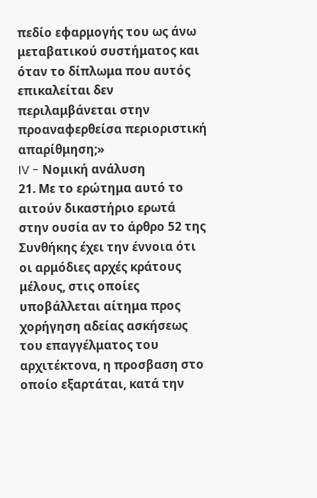πεδίο εφαρμογής του ως άνω μεταβατικού συστήματος και όταν το δίπλωμα που αυτός επικαλείται δεν περιλαμβάνεται στην προαναφερθείσα περιοριστική απαρίθμηση;»
IV - Νομική ανάλυση
21. Με το ερώτημα αυτό το αιτούν δικαστήριο ερωτά στην ουσία αν το άρθρο 52 της Συνθήκης έχει την έννοια ότι οι αρμόδιες αρχές κράτους μέλους, στις οποίες υποβάλλεται αίτημα προς χορήγηση αδείας ασκήσεως του επαγγέλματος του αρχιτέκτονα, η προσβαση στο οποίο εξαρτάται, κατά την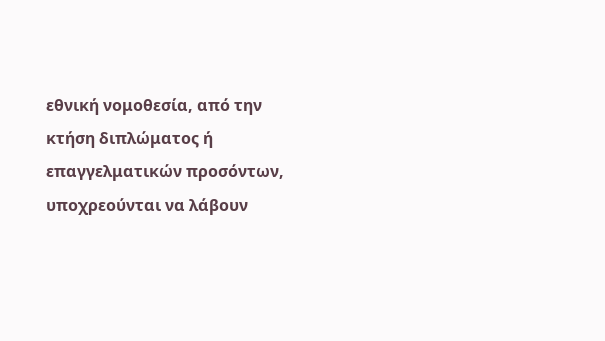εθνική νομοθεσία, από την κτήση διπλώματος ή επαγγελματικών προσόντων, υποχρεούνται να λάβουν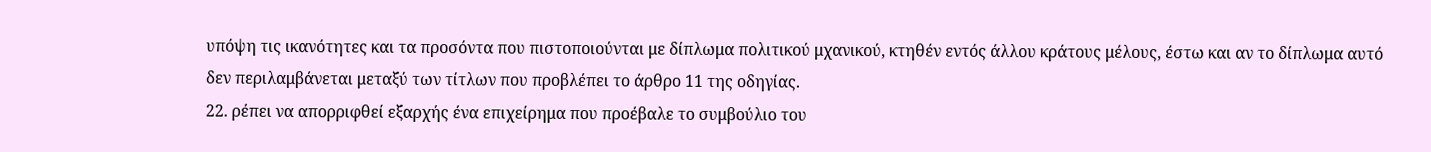υπόψη τις ικανότητες και τα προσόντα που πιστοποιούνται με δίπλωμα πολιτικού μχανικού, κτηθέν εντός άλλου κράτους μέλους, έστω και αν το δίπλωμα αυτό δεν περιλαμβάνεται μεταξύ των τίτλων που προβλέπει το άρθρο 11 της οδηγίας.
22. ρέπει να απορριφθεί εξαρχής ένα επιχείρημα που προέβαλε το συμβούλιο του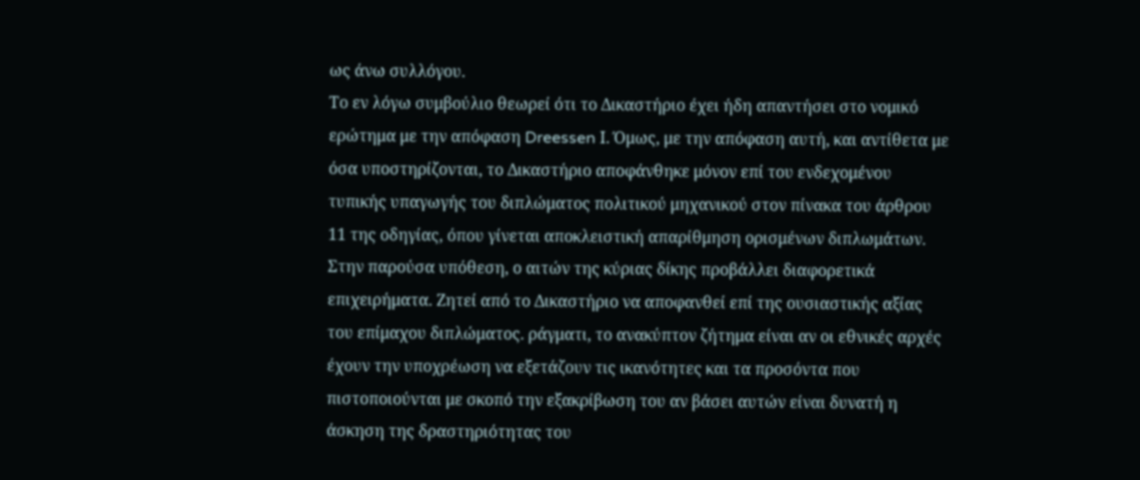ως άνω συλλόγου.
Το εν λόγω συμβούλιο θεωρεί ότι το Δικαστήριο έχει ήδη απαντήσει στο νομικό ερώτημα με την απόφαση Dreessen Ι. Όμως, με την απόφαση αυτή, και αντίθετα με όσα υποστηρίζονται, το Δικαστήριο αποφάνθηκε μόνον επί του ενδεχομένου τυπικής υπαγωγής του διπλώματος πολιτικού μηχανικού στον πίνακα του άρθρου 11 της οδηγίας, όπου γίνεται αποκλειστική απαρίθμηση ορισμένων διπλωμάτων. Στην παρούσα υπόθεση, ο αιτών της κύριας δίκης προβάλλει διαφορετικά επιχειρήματα. Ζητεί από το Δικαστήριο να αποφανθεί επί της ουσιαστικής αξίας του επίμαχου διπλώματος. ράγματι, το ανακύπτον ζήτημα είναι αν οι εθνικές αρχές έχουν την υποχρέωση να εξετάζουν τις ικανότητες και τα προσόντα που πιστοποιούνται με σκοπό την εξακρίβωση του αν βάσει αυτών είναι δυνατή η άσκηση της δραστηριότητας του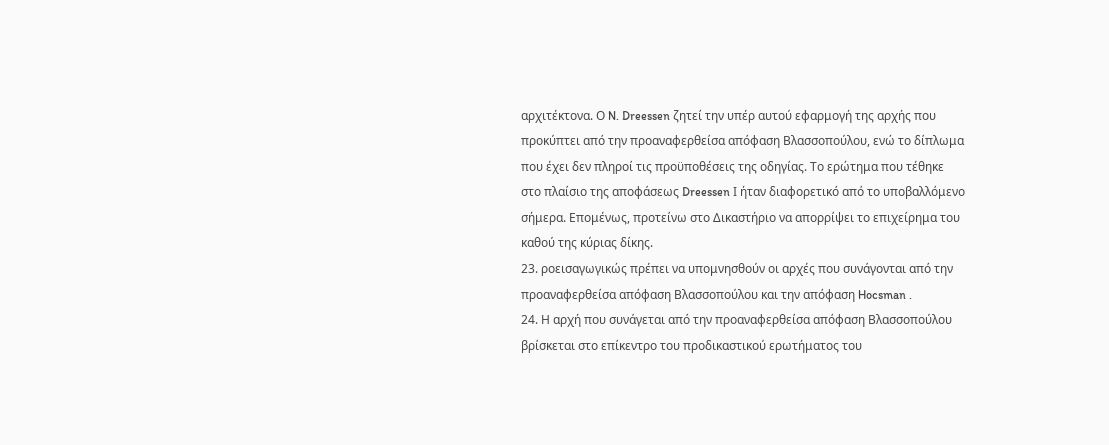αρχιτέκτονα. Ο N. Dreessen ζητεί την υπέρ αυτού εφαρμογή της αρχής που προκύπτει από την προαναφερθείσα απόφαση Βλασσοπούλου, ενώ το δίπλωμα που έχει δεν πληροί τις προϋποθέσεις της οδηγίας. Το ερώτημα που τέθηκε στο πλαίσιο της αποφάσεως Dreessen Ι ήταν διαφορετικό από το υποβαλλόμενο σήμερα. Επομένως, προτείνω στο Δικαστήριο να απορρίψει το επιχείρημα του καθού της κύριας δίκης.
23. ροεισαγωγικώς πρέπει να υπομνησθούν οι αρχές που συνάγονται από την προαναφερθείσα απόφαση Βλασσοπούλου και την απόφαση Hocsman .
24. Η αρχή που συνάγεται από την προαναφερθείσα απόφαση Βλασσοπούλου βρίσκεται στο επίκεντρο του προδικαστικού ερωτήματος του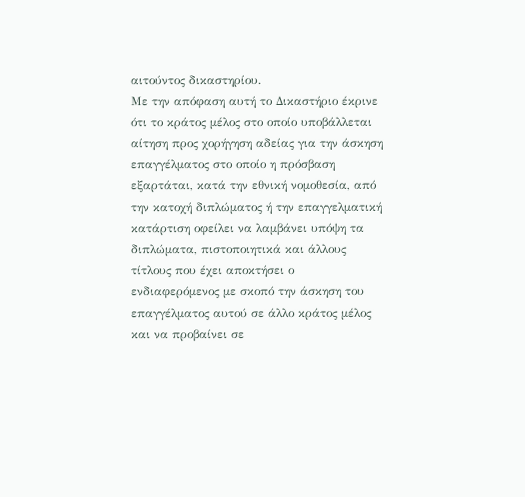αιτούντος δικαστηρίου.
Με την απόφαση αυτή το Δικαστήριο έκρινε ότι το κράτος μέλος στο οποίο υποβάλλεται αίτηση προς χορήγηση αδείας για την άσκηση επαγγέλματος στο οποίο η πρόσβαση εξαρτάται, κατά την εθνική νομοθεσία, από την κατοχή διπλώματος ή την επαγγελματική κατάρτιση οφείλει να λαμβάνει υπόψη τα διπλώματα, πιστοποιητικά και άλλους τίτλους που έχει αποκτήσει ο ενδιαφερόμενος με σκοπό την άσκηση του επαγγέλματος αυτού σε άλλο κράτος μέλος και να προβαίνει σε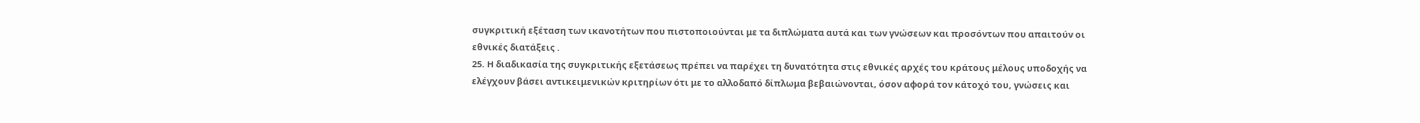συγκριτική εξέταση των ικανοτήτων που πιστοποιούνται με τα διπλώματα αυτά και των γνώσεων και προσόντων που απαιτούν οι εθνικές διατάξεις .
25. Η διαδικασία της συγκριτικής εξετάσεως πρέπει να παρέχει τη δυνατότητα στις εθνικές αρχές του κράτους μέλους υποδοχής να ελέγχουν βάσει αντικειμενικών κριτηρίων ότι με το αλλοδαπό δίπλωμα βεβαιώνονται, όσον αφορά τον κάτοχό του, γνώσεις και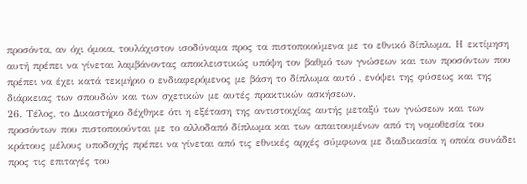προσόντα, αν όχι όμοια, τουλάχιστον ισοδύναμα προς τα πιστοποιούμενα με το εθνικό δίπλωμα. Η εκτίμηση αυτή πρέπει να γίνεται λαμβάνοντας αποκλειστικώς υπόψη τον βαθμό των γνώσεων και των προσόντων που πρέπει να έχει κατά τεκμήριο ο ενδιαφερόμενος με βάση το δίπλωμα αυτό , ενόψει της φύσεως και της διάρκειας των σπουδών και των σχετικών με αυτές πρακτικών ασκήσεων.
26. Τέλος, το Δικαστήριο δέχθηκε ότι η εξέταση της αντιστοιχίας αυτής μεταξύ των γνώσεων και των προσόντων που πιστοποιούνται με το αλλοδαπό δίπλωμα και των απαιτουμένων από τη νομοθεσία του κράτους μέλους υποδοχής πρέπει να γίνεται από τις εθνικές αρχές σύμφωνα με διαδικασία η οποία συνάδει προς τις επιταγές του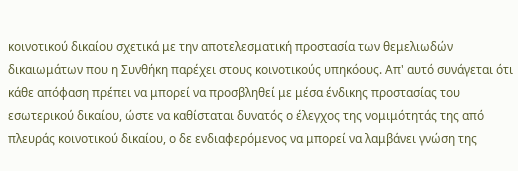κοινοτικού δικαίου σχετικά με την αποτελεσματική προστασία των θεμελιωδών δικαιωμάτων που η Συνθήκη παρέχει στους κοινοτικούς υπηκόους. Απ' αυτό συνάγεται ότι κάθε απόφαση πρέπει να μπορεί να προσβληθεί με μέσα ένδικης προστασίας του εσωτερικού δικαίου, ώστε να καθίσταται δυνατός ο έλεγχος της νομιμότητάς της από πλευράς κοινοτικού δικαίου, ο δε ενδιαφερόμενος να μπορεί να λαμβάνει γνώση της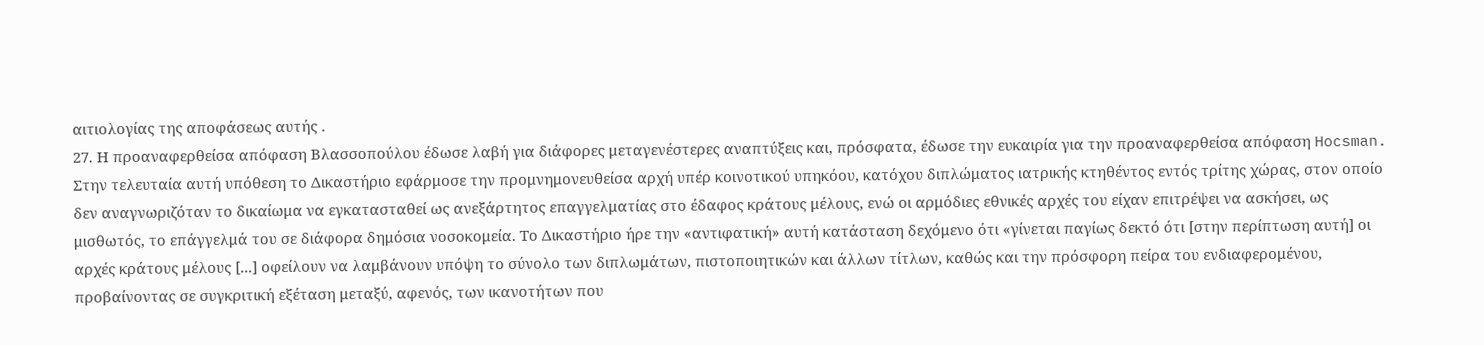αιτιολογίας της αποφάσεως αυτής .
27. Η προαναφερθείσα απόφαση Βλασσοπούλου έδωσε λαβή για διάφορες μεταγενέστερες αναπτύξεις και, πρόσφατα, έδωσε την ευκαιρία για την προαναφερθείσα απόφαση Hocsman.
Στην τελευταία αυτή υπόθεση το Δικαστήριο εφάρμοσε την προμνημονευθείσα αρχή υπέρ κοινοτικού υπηκόου, κατόχου διπλώματος ιατρικής κτηθέντος εντός τρίτης χώρας, στον οποίο δεν αναγνωριζόταν το δικαίωμα να εγκατασταθεί ως ανεξάρτητος επαγγελματίας στο έδαφος κράτους μέλους, ενώ οι αρμόδιες εθνικές αρχές του είχαν επιτρέψει να ασκήσει, ως μισθωτός, το επάγγελμά του σε διάφορα δημόσια νοσοκομεία. Το Δικαστήριο ήρε την «αντιφατική» αυτή κατάσταση δεχόμενο ότι «γίνεται παγίως δεκτό ότι [στην περίπτωση αυτή] οι αρχές κράτους μέλους [...] οφείλουν να λαμβάνουν υπόψη το σύνολο των διπλωμάτων, πιστοποιητικών και άλλων τίτλων, καθώς και την πρόσφορη πείρα του ενδιαφερομένου, προβαίνοντας σε συγκριτική εξέταση μεταξύ, αφενός, των ικανοτήτων που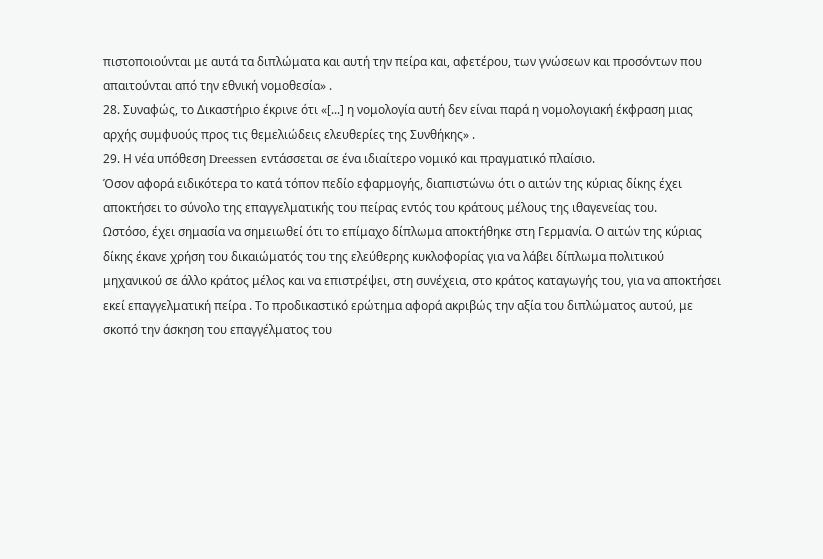πιστοποιούνται με αυτά τα διπλώματα και αυτή την πείρα και, αφετέρου, των γνώσεων και προσόντων που απαιτούνται από την εθνική νομοθεσία» .
28. Συναφώς, το Δικαστήριο έκρινε ότι «[...] η νομολογία αυτή δεν είναι παρά η νομολογιακή έκφραση μιας αρχής συμφυούς προς τις θεμελιώδεις ελευθερίες της Συνθήκης» .
29. Η νέα υπόθεση Dreessen εντάσσεται σε ένα ιδιαίτερο νομικό και πραγματικό πλαίσιο.
Όσον αφορά ειδικότερα το κατά τόπον πεδίο εφαρμογής, διαπιστώνω ότι ο αιτών της κύριας δίκης έχει αποκτήσει το σύνολο της επαγγελματικής του πείρας εντός του κράτους μέλους της ιθαγενείας του.
Ωστόσο, έχει σημασία να σημειωθεί ότι το επίμαχο δίπλωμα αποκτήθηκε στη Γερμανία. Ο αιτών της κύριας δίκης έκανε χρήση του δικαιώματός του της ελεύθερης κυκλοφορίας για να λάβει δίπλωμα πολιτικού μηχανικού σε άλλο κράτος μέλος και να επιστρέψει, στη συνέχεια, στο κράτος καταγωγής του, για να αποκτήσει εκεί επαγγελματική πείρα . Το προδικαστικό ερώτημα αφορά ακριβώς την αξία του διπλώματος αυτού, με σκοπό την άσκηση του επαγγέλματος του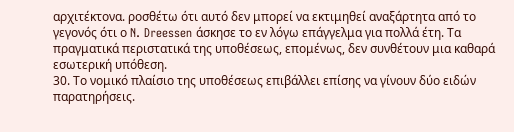αρχιτέκτονα. ροσθέτω ότι αυτό δεν μπορεί να εκτιμηθεί αναξάρτητα από το γεγονός ότι ο N. Dreessen άσκησε το εν λόγω επάγγελμα για πολλά έτη. Τα πραγματικά περιστατικά της υποθέσεως, επομένως, δεν συνθέτουν μια καθαρά εσωτερική υπόθεση.
30. Το νομικό πλαίσιο της υποθέσεως επιβάλλει επίσης να γίνουν δύο ειδών παρατηρήσεις.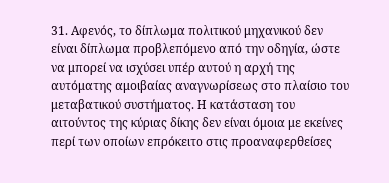31. Αφενός, το δίπλωμα πολιτικού μηχανικού δεν είναι δίπλωμα προβλεπόμενο από την οδηγία, ώστε να μπορεί να ισχύσει υπέρ αυτού η αρχή της αυτόματης αμοιβαίας αναγνωρίσεως στο πλαίσιο του μεταβατικού συστήματος. Η κατάσταση του αιτούντος της κύριας δίκης δεν είναι όμοια με εκείνες περί των οποίων επρόκειτο στις προαναφερθείσες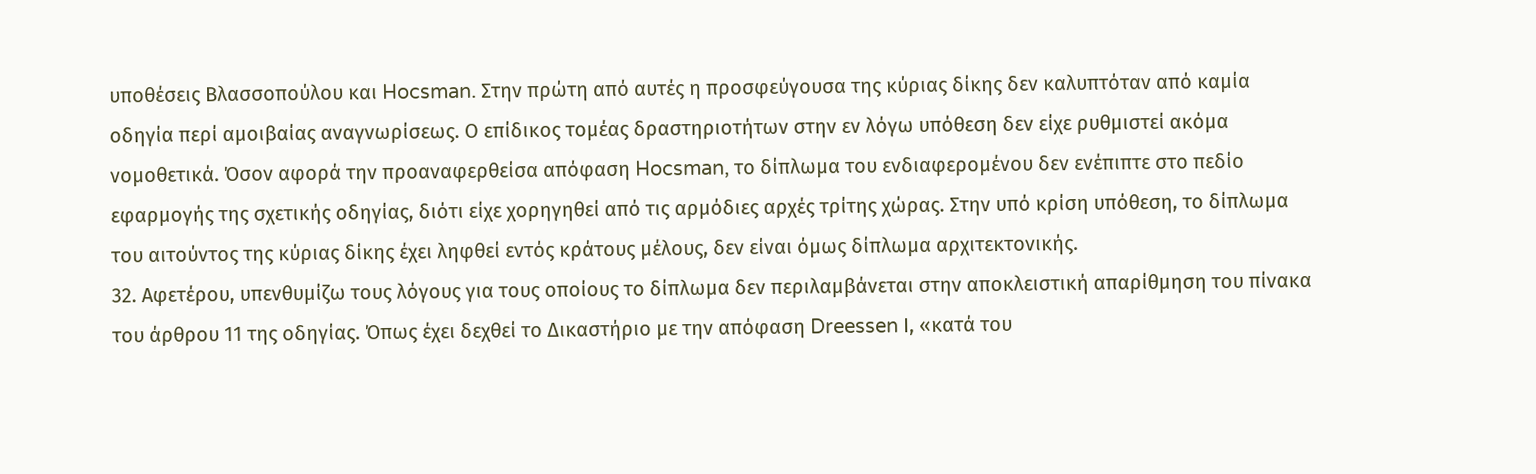υποθέσεις Βλασσοπούλου και Hocsman. Στην πρώτη από αυτές η προσφεύγουσα της κύριας δίκης δεν καλυπτόταν από καμία οδηγία περί αμοιβαίας αναγνωρίσεως. Ο επίδικος τομέας δραστηριοτήτων στην εν λόγω υπόθεση δεν είχε ρυθμιστεί ακόμα νομοθετικά. Όσον αφορά την προαναφερθείσα απόφαση Hocsman, το δίπλωμα του ενδιαφερομένου δεν ενέπιπτε στο πεδίο εφαρμογής της σχετικής οδηγίας, διότι είχε χορηγηθεί από τις αρμόδιες αρχές τρίτης χώρας. Στην υπό κρίση υπόθεση, το δίπλωμα του αιτούντος της κύριας δίκης έχει ληφθεί εντός κράτους μέλους, δεν είναι όμως δίπλωμα αρχιτεκτονικής.
32. Αφετέρου, υπενθυμίζω τους λόγους για τους οποίους το δίπλωμα δεν περιλαμβάνεται στην αποκλειστική απαρίθμηση του πίνακα του άρθρου 11 της οδηγίας. Όπως έχει δεχθεί το Δικαστήριο με την απόφαση Dreessen Ι, «κατά του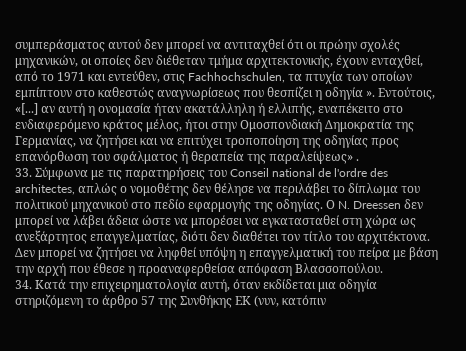συμπεράσματος αυτού δεν μπορεί να αντιταχθεί ότι οι πρώην σχολές μηχανικών, οι οποίες δεν διέθεταν τμήμα αρχιτεκτονικής, έχουν ενταχθεί, από το 1971 και εντεύθεν, στις Fachhochschulen, τα πτυχία των οποίων εμπίπτουν στο καθεστώς αναγνωρίσεως που θεσπίζει η οδηγία ». Εντούτοις, «[...] αν αυτή η ονομασία ήταν ακατάλληλη ή ελλιπής, εναπέκειτο στο ενδιαφερόμενο κράτος μέλος, ήτοι στην Ομοσπονδιακή Δημοκρατία της Γερμανίας, να ζητήσει και να επιτύχει τροποποίηση της οδηγίας προς επανόρθωση του σφάλματος ή θεραπεία της παραλείψεως» .
33. Σύμφωνα με τις παρατηρήσεις του Conseil national de l'ordre des architectes, απλώς ο νομοθέτης δεν θέλησε να περιλάβει το δίπλωμα του πολιτικού μηχανικού στο πεδίο εφαρμογής της οδηγίας. Ο N. Dreessen δεν μπορεί να λάβει άδεια ώστε να μπορέσει να εγκατασταθεί στη χώρα ως ανεξάρτητος επαγγελματίας, διότι δεν διαθέτει τον τίτλο του αρχιτέκτονα. Δεν μπορεί να ζητήσει να ληφθεί υπόψη η επαγγελματική του πείρα με βάση την αρχή που έθεσε η προαναφερθείσα απόφαση Βλασσοπούλου.
34. Κατά την επιχειρηματολογία αυτή, όταν εκδίδεται μια οδηγία στηριζόμενη το άρθρο 57 της Συνθήκης ΕΚ (νυν, κατόπιν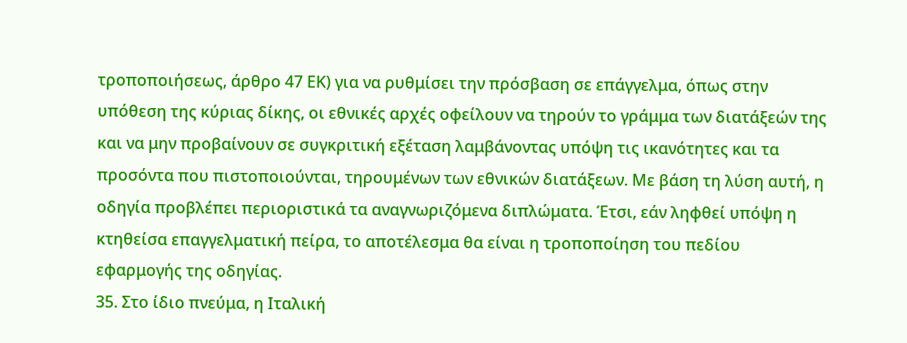τροποποιήσεως, άρθρο 47 ΕΚ) για να ρυθμίσει την πρόσβαση σε επάγγελμα, όπως στην υπόθεση της κύριας δίκης, οι εθνικές αρχές οφείλουν να τηρούν το γράμμα των διατάξεών της και να μην προβαίνουν σε συγκριτική εξέταση λαμβάνοντας υπόψη τις ικανότητες και τα προσόντα που πιστοποιούνται, τηρουμένων των εθνικών διατάξεων. Με βάση τη λύση αυτή, η οδηγία προβλέπει περιοριστικά τα αναγνωριζόμενα διπλώματα. Έτσι, εάν ληφθεί υπόψη η κτηθείσα επαγγελματική πείρα, το αποτέλεσμα θα είναι η τροποποίηση του πεδίου εφαρμογής της οδηγίας.
35. Στο ίδιο πνεύμα, η Ιταλική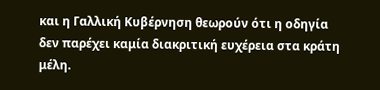και η Γαλλική Κυβέρνηση θεωρούν ότι η οδηγία δεν παρέχει καμία διακριτική ευχέρεια στα κράτη μέλη.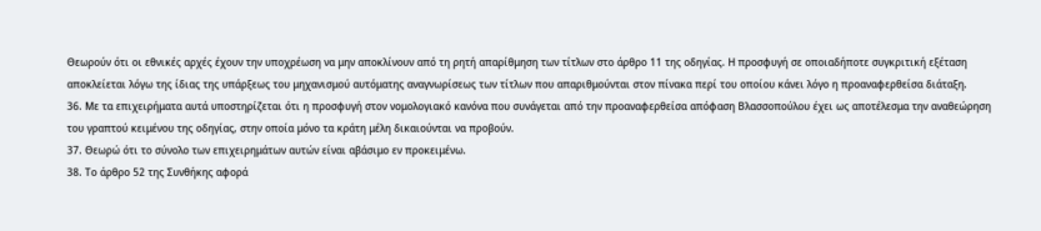Θεωρούν ότι οι εθνικές αρχές έχουν την υποχρέωση να μην αποκλίνουν από τη ρητή απαρίθμηση των τίτλων στο άρθρο 11 της οδηγίας. Η προσφυγή σε οποιαδήποτε συγκριτική εξέταση αποκλείεται λόγω της ίδιας της υπάρξεως του μηχανισμού αυτόματης αναγνωρίσεως των τίτλων που απαριθμούνται στον πίνακα περί του οποίου κάνει λόγο η προαναφερθείσα διάταξη.
36. Με τα επιχειρήματα αυτά υποστηρίζεται ότι η προσφυγή στον νομολογιακό κανόνα που συνάγεται από την προαναφερθείσα απόφαση Βλασσοπούλου έχει ως αποτέλεσμα την αναθεώρηση του γραπτού κειμένου της οδηγίας, στην οποία μόνο τα κράτη μέλη δικαιούνται να προβούν.
37. Θεωρώ ότι το σύνολο των επιχειρημάτων αυτών είναι αβάσιμο εν προκειμένω.
38. Το άρθρο 52 της Συνθήκης αφορά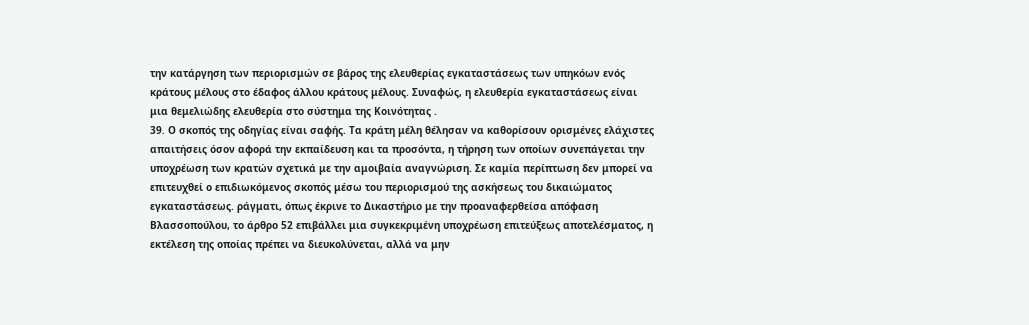την κατάργηση των περιορισμών σε βάρος της ελευθερίας εγκαταστάσεως των υπηκόων ενός κράτους μέλους στο έδαφος άλλου κράτους μέλους. Συναφώς, η ελευθερία εγκαταστάσεως είναι μια θεμελιώδης ελευθερία στο σύστημα της Κοινότητας .
39. Ο σκοπός της οδηγίας είναι σαφής. Τα κράτη μέλη θέλησαν να καθορίσουν ορισμένες ελάχιστες απαιτήσεις όσον αφορά την εκπαίδευση και τα προσόντα, η τήρηση των οποίων συνεπάγεται την υποχρέωση των κρατών σχετικά με την αμοιβαία αναγνώριση. Σε καμία περίπτωση δεν μπορεί να επιτευχθεί ο επιδιωκόμενος σκοπός μέσω του περιορισμού της ασκήσεως του δικαιώματος εγκαταστάσεως. ράγματι, όπως έκρινε το Δικαστήριο με την προαναφερθείσα απόφαση Βλασσοπούλου, το άρθρο 52 επιβάλλει μια συγκεκριμένη υποχρέωση επιτεύξεως αποτελέσματος, η εκτέλεση της οποίας πρέπει να διευκολύνεται, αλλά να μην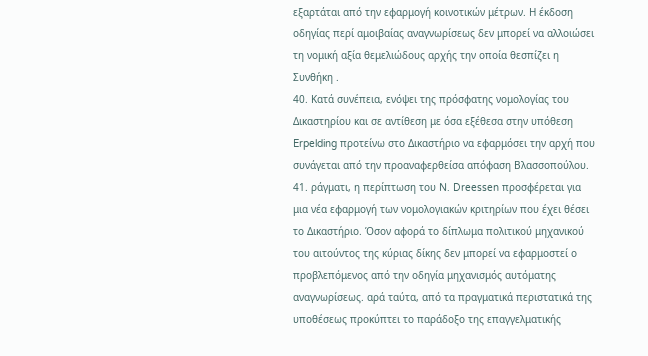εξαρτάται από την εφαρμογή κοινοτικών μέτρων. Η έκδοση οδηγίας περί αμοιβαίας αναγνωρίσεως δεν μπορεί να αλλοιώσει τη νομική αξία θεμελιώδους αρχής την οποία θεσπίζει η Συνθήκη .
40. Κατά συνέπεια, ενόψει της πρόσφατης νομολογίας του Δικαστηρίου και σε αντίθεση με όσα εξέθεσα στην υπόθεση Erpelding προτείνω στο Δικαστήριο να εφαρμόσει την αρχή που συνάγεται από την προαναφερθείσα απόφαση Βλασσοπούλου.
41. ράγματι, η περίπτωση του N. Dreessen προσφέρεται για μια νέα εφαρμογή των νομολογιακών κριτηρίων που έχει θέσει το Δικαστήριο. Όσον αφορά το δίπλωμα πολιτικού μηχανικού του αιτούντος της κύριας δίκης δεν μπορεί να εφαρμοστεί ο προβλεπόμενος από την οδηγία μηχανισμός αυτόματης αναγνωρίσεως. αρά ταύτα, από τα πραγματικά περιστατικά της υποθέσεως προκύπτει το παράδοξο της επαγγελματικής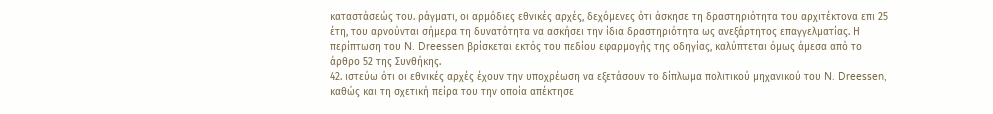καταστάσεώς του. ράγματι, οι αρμόδιες εθνικές αρχές, δεχόμενες ότι άσκησε τη δραστηριότητα του αρχιτέκτονα επι 25 έτη, του αρνούνται σήμερα τη δυνατότητα να ασκήσει την ίδια δραστηριότητα ως ανεξάρτητος επαγγελματίας. Η περίπτωση του N. Dreessen βρίσκεται εκτός του πεδίου εφαρμογής της οδηγίας, καλύπτεται όμως άμεσα από το άρθρο 52 της Συνθήκης.
42. ιστεύω ότι οι εθνικές αρχές έχουν την υποχρέωση να εξετάσουν το δίπλωμα πολιτικού μηχανικού του N. Dreessen, καθώς και τη σχετική πείρα του την οποία απέκτησε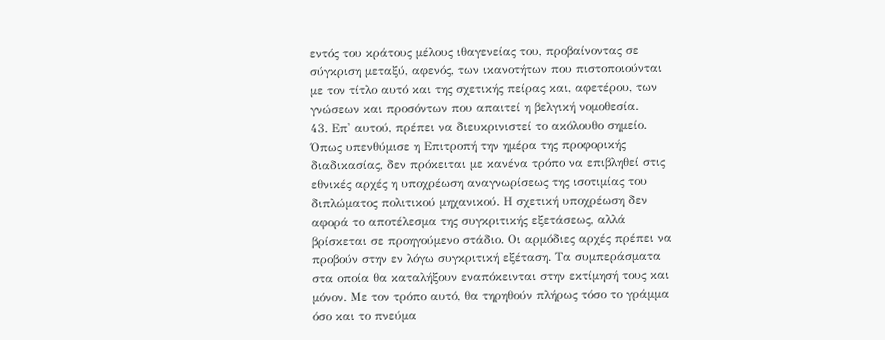εντός του κράτους μέλους ιθαγενείας του, προβαίνοντας σε σύγκριση μεταξύ, αφενός, των ικανοτήτων που πιστοποιούνται με τον τίτλο αυτό και της σχετικής πείρας και, αφετέρου, των γνώσεων και προσόντων που απαιτεί η βελγική νομοθεσία.
43. Επ' αυτού, πρέπει να διευκρινιστεί το ακόλουθο σημείο. Όπως υπενθύμισε η Επιτροπή την ημέρα της προφορικής διαδικασίας, δεν πρόκειται με κανένα τρόπο να επιβληθεί στις εθνικές αρχές η υποχρέωση αναγνωρίσεως της ισοτιμίας του διπλώματος πολιτικού μηχανικού. Η σχετική υποχρέωση δεν αφορά το αποτέλεσμα της συγκριτικής εξετάσεως, αλλά βρίσκεται σε προηγούμενο στάδιο. Οι αρμόδιες αρχές πρέπει να προβούν στην εν λόγω συγκριτική εξέταση. Τα συμπεράσματα στα οποία θα καταλήξουν εναπόκεινται στην εκτίμησή τους και μόνον. Με τον τρόπο αυτό, θα τηρηθούν πλήρως τόσο το γράμμα όσο και το πνεύμα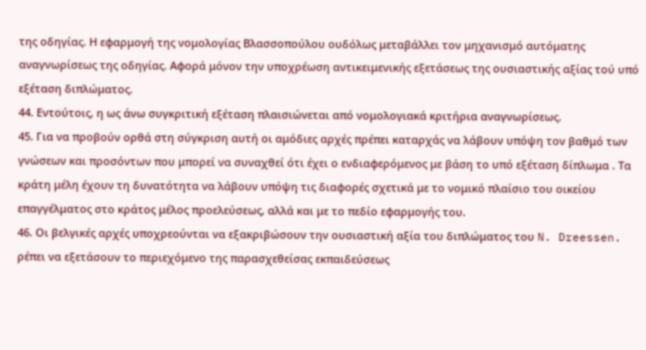της οδηγίας. Η εφαρμογή της νομολογίας Βλασσοπούλου ουδόλως μεταβάλλει τον μηχανισμό αυτόματης αναγνωρίσεως της οδηγίας. Αφορά μόνον την υποχρέωση αντικειμενικής εξετάσεως της ουσιαστικής αξίας τού υπό εξέταση διπλώματος.
44. Εντούτοις, η ως άνω συγκριτική εξέταση πλαισιώνεται από νομολογιακά κριτήρια αναγνωρίσεως.
45. Για να προβούν ορθά στη σύγκριση αυτή οι αμόδιες αρχές πρέπει καταρχάς να λάβουν υπόψη τον βαθμό των γνώσεων και προσόντων που μπορεί να συναχθεί ότι έχει ο ενδιαφερόμενος με βάση το υπό εξέταση δίπλωμα . Τα κράτη μέλη έχουν τη δυνατότητα να λάβουν υπόψη τις διαφορές σχετικά με το νομικό πλαίσιο του οικείου επαγγέλματος στο κράτος μέλος προελεύσεως, αλλά και με το πεδίο εφαρμογής του.
46. Οι βελγικές αρχές υποχρεούνται να εξακριβώσουν την ουσιαστική αξία του διπλώματος του N. Dreessen. ρέπει να εξετάσουν το περιεχόμενο της παρασχεθείσας εκπαιδεύσεως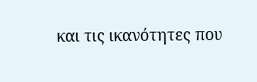και τις ικανότητες που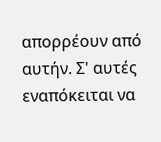απορρέουν από αυτήν. Σ' αυτές εναπόκειται να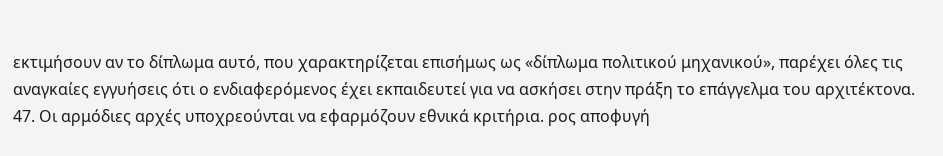εκτιμήσουν αν το δίπλωμα αυτό, που χαρακτηρίζεται επισήμως ως «δίπλωμα πολιτικού μηχανικού», παρέχει όλες τις αναγκαίες εγγυήσεις ότι ο ενδιαφερόμενος έχει εκπαιδευτεί για να ασκήσει στην πράξη το επάγγελμα του αρχιτέκτονα.
47. Οι αρμόδιες αρχές υποχρεούνται να εφαρμόζουν εθνικά κριτήρια. ρος αποφυγή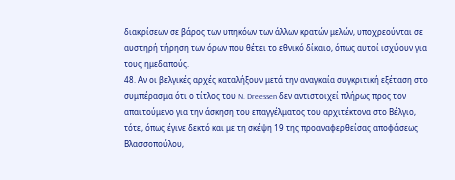διακρίσεων σε βάρος των υπηκόων των άλλων κρατών μελών, υποχρεούνται σε αυστηρή τήρηση των όρων που θέτει το εθνικό δίκαιο, όπως αυτοί ισχύουν για τους ημεδαπούς.
48. Αν οι βελγικές αρχές καταλήξουν μετά την αναγκαία συγκριτική εξέταση στο συμπέρασμα ότι ο τίτλος του N. Dreessen δεν αντιστοιχεί πλήρως προς τον απαιτούμενο για την άσκηση του επαγγέλματος του αρχιτέκτονα στο Βέλγιο, τότε, όπως έγινε δεκτό και με τη σκέψη 19 της προαναφερθείσας αποφάσεως Βλασσοπούλου,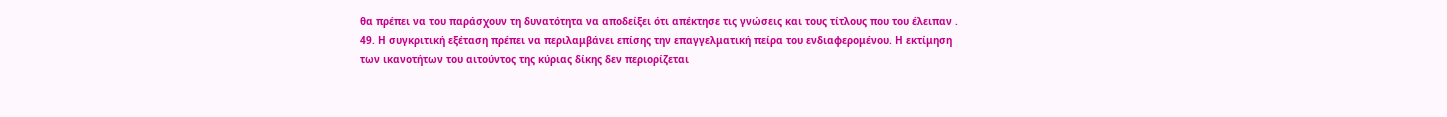θα πρέπει να του παράσχουν τη δυνατότητα να αποδείξει ότι απέκτησε τις γνώσεις και τους τίτλους που του έλειπαν .
49. Η συγκριτική εξέταση πρέπει να περιλαμβάνει επίσης την επαγγελματική πείρα του ενδιαφερομένου. Η εκτίμηση των ικανοτήτων του αιτούντος της κύριας δίκης δεν περιορίζεται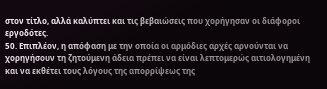στον τίτλο, αλλά καλύπτει και τις βεβαιώσεις που χορήγησαν οι διάφοροι εργοδότες.
50. Επιπλέον, η απόφαση με την οποία οι αρμόδιες αρχές αρνούνται να χορηγήσουν τη ζητούμενη άδεια πρέπει να είναι λεπτομερώς αιτιολογημένη και να εκθέτει τους λόγους της απορρίψεως της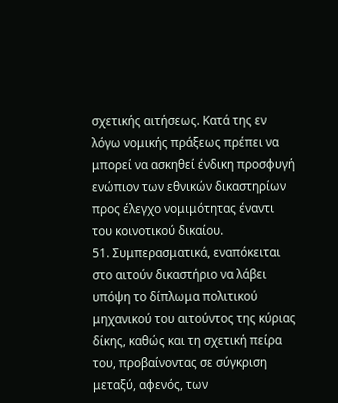σχετικής αιτήσεως. Κατά της εν λόγω νομικής πράξεως πρέπει να μπορεί να ασκηθεί ένδικη προσφυγή ενώπιον των εθνικών δικαστηρίων προς έλεγχο νομιμότητας έναντι του κοινοτικού δικαίου.
51. Συμπερασματικά, εναπόκειται στο αιτούν δικαστήριο να λάβει υπόψη το δίπλωμα πολιτικού μηχανικού του αιτούντος της κύριας δίκης, καθώς και τη σχετική πείρα του, προβαίνοντας σε σύγκριση μεταξύ, αφενός, των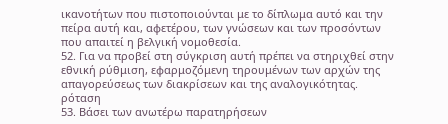ικανοτήτων που πιστοποιούνται με το δίπλωμα αυτό και την πείρα αυτή και, αφετέρου, των γνώσεων και των προσόντων που απαιτεί η βελγική νομοθεσία.
52. Για να προβεί στη σύγκριση αυτή πρέπει να στηριχθεί στην εθνική ρύθμιση, εφαρμοζόμενη τηρουμένων των αρχών της απαγορεύσεως των διακρίσεων και της αναλογικότητας.
ρόταση
53. Βάσει των ανωτέρω παρατηρήσεων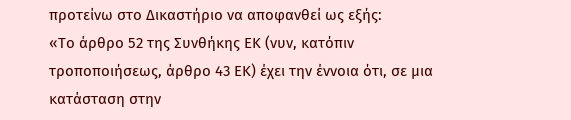προτείνω στο Δικαστήριο να αποφανθεί ως εξής:
«Το άρθρο 52 της Συνθήκης ΕΚ (νυν, κατόπιν τροποποιήσεως, άρθρο 43 ΕΚ) έχει την έννοια ότι, σε μια κατάσταση στην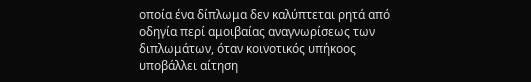οποία ένα δίπλωμα δεν καλύπτεται ρητά από οδηγία περί αμοιβαίας αναγνωρίσεως των διπλωμάτων, όταν κοινοτικός υπήκοος υποβάλλει αίτηση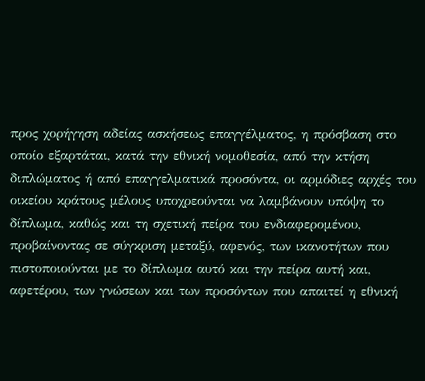προς χορήγηση αδείας ασκήσεως επαγγέλματος, η πρόσβαση στο οποίο εξαρτάται, κατά την εθνική νομοθεσία, από την κτήση διπλώματος ή από επαγγελματικά προσόντα, οι αρμόδιες αρχές του οικείου κράτους μέλους υποχρεούνται να λαμβάνουν υπόψη το δίπλωμα, καθώς και τη σχετική πείρα του ενδιαφερομένου, προβαίνοντας σε σύγκριση μεταξύ, αφενός, των ικανοτήτων που πιστοποιούνται με το δίπλωμα αυτό και την πείρα αυτή και, αφετέρου, των γνώσεων και των προσόντων που απαιτεί η εθνική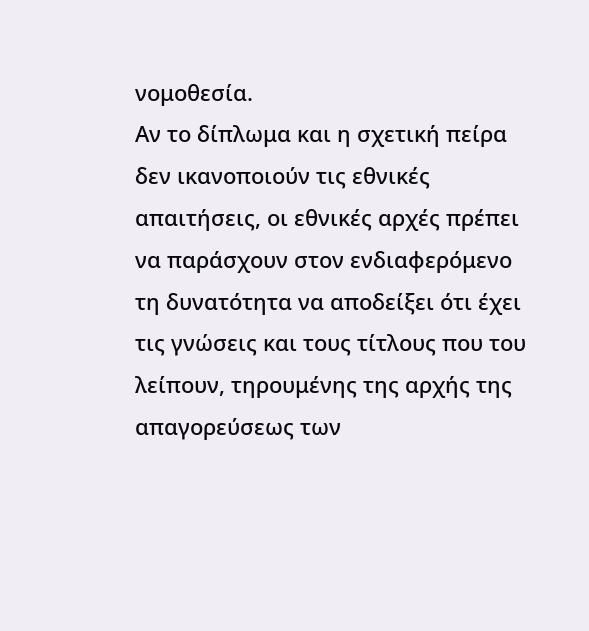νομοθεσία.
Αν το δίπλωμα και η σχετική πείρα δεν ικανοποιούν τις εθνικές απαιτήσεις, οι εθνικές αρχές πρέπει να παράσχουν στον ενδιαφερόμενο τη δυνατότητα να αποδείξει ότι έχει τις γνώσεις και τους τίτλους που του λείπουν, τηρουμένης της αρχής της απαγορεύσεως των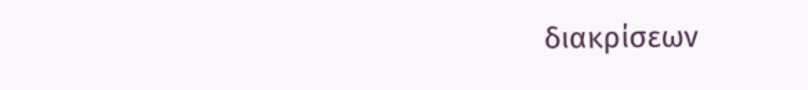διακρίσεων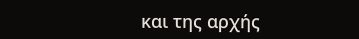και της αρχής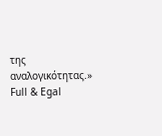της αναλογικότητας.»
Full & Egal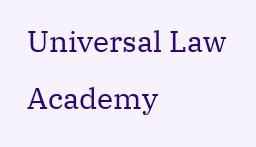Universal Law Academy